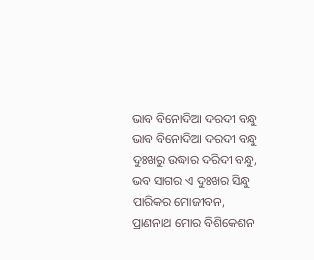ଭାବ ବିନୋଦିଆ ଦରଦୀ ବନ୍ଧୁ
ଭାବ ବିନୋଦିଆ ଦରଦୀ ବନ୍ଧୁ
ଦୁଃଖରୁ ଉଦ୍ଧାର ଦରିଦୀ ବନ୍ଧୁ,
ଭବ ସାଗର ଏ ଦୁଃଖର ସିନ୍ଧୁ
ପାରିକର ମୋଜୀବନ,
ପ୍ରାଣନାଥ ମୋର ବିଶିକେଶନ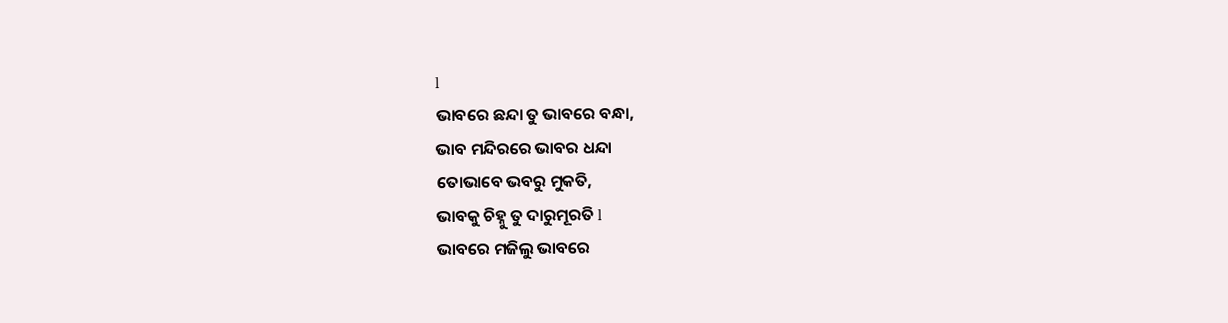l
ଭାବରେ ଛନ୍ଦା ତୁ ଭାବରେ ବନ୍ଧା,
ଭାବ ମନ୍ଦିରରେ ଭାବର ଧନ୍ଦା
ତୋଭାବେ ଭବରୁ ମୁକତି,
ଭାବକୁ ଚିହ୍ନୁ ତୁ ଦାରୁମୂରତି l
ଭାବରେ ମଜିଲୁ ଭାବରେ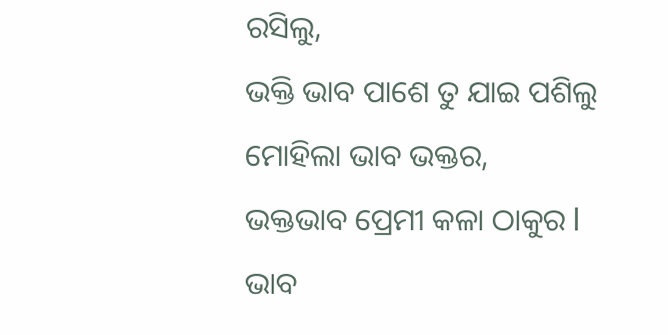ରସିଲୁ,
ଭକ୍ତି ଭାବ ପାଶେ ତୁ ଯାଇ ପଶିଲୁ
ମୋହିଲା ଭାବ ଭକ୍ତର,
ଭକ୍ତଭାବ ପ୍ରେମୀ କଳା ଠାକୁର l
ଭାବ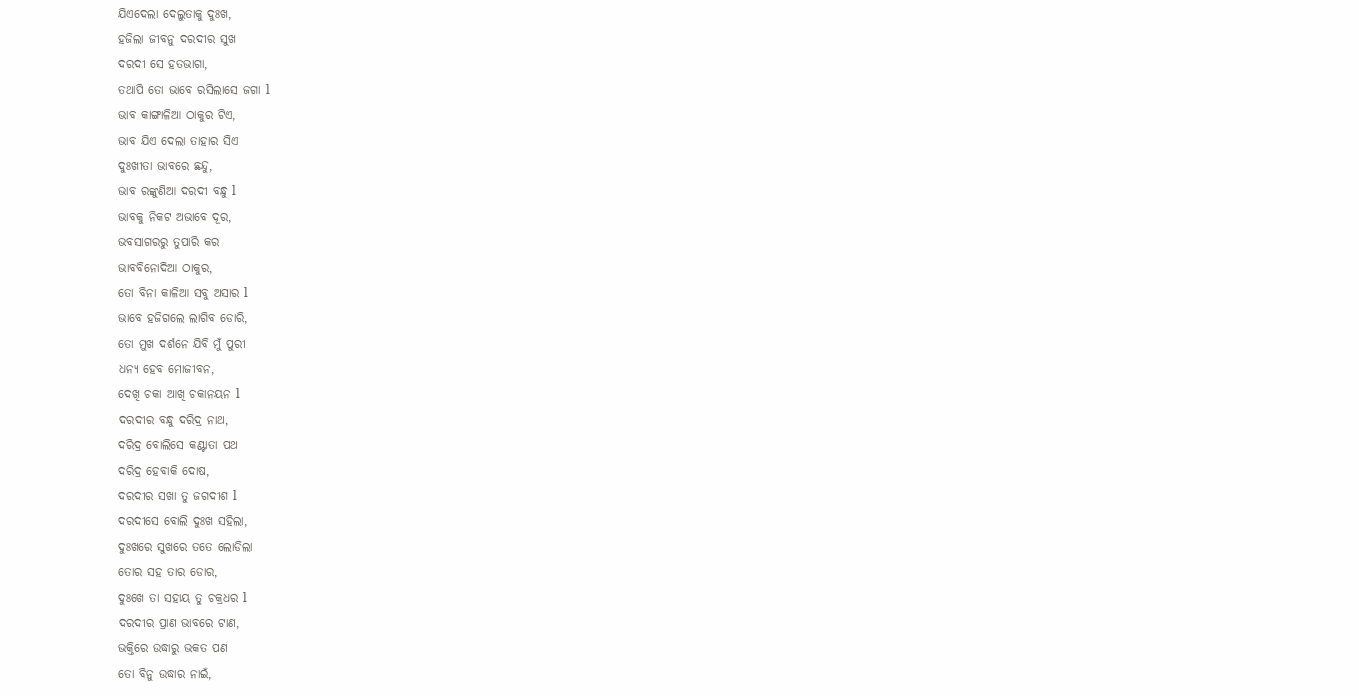ଯିଏଦେଲା ଦେଲୁତାକୁ ଦୁଃଖ,
ହଜିଲା ଜୀବନୁ ଦରଦୀର ସୁଖ
ଦରଦୀ ସେ ହତଭାଗା,
ତଥାପି ତୋ ଭାବେ ରସିଲାସେ ଜଗା l
ଭାବ କାଙ୍ଗାଳିଆ ଠାକୁର ଟିଏ,
ଭାବ ଯିଏ ଦେଲା ତାହାର ସିଏ
ଦୁଃଖୀତା ଭାବରେ ଛନ୍ଦୁ,
ଭାବ ରଙ୍କୁଣିଆ ଦରଦୀ ବନ୍ଧୁ l
ଭାବକୁ ନିକଟ ଅଭାବେ ଦୂର,
ଭବସାଗରରୁ ତୁପାରି କର
ଭାବବିନୋଦିଆ ଠାକୁର,
ତୋ ବିନା କାଳିଆ ସବୁ ଅସାର l
ଭାବେ ହଜିଗଲେ ଲାଗିବ ଡୋରି,
ତୋ ମୁଖ ଦର୍ଶନେ ଯିବି ମୁଁ ପୁରୀ
ଧନ୍ୟ ହେବ ମୋଜୀବନ,
ଦେଖି ଚକା ଆଖି ଚକାନୟନ l
ଦରଦୀର ବନ୍ଧୁ ଦରିଦ୍ର ନାଥ,
ଦରିଦ୍ର ବୋଲିସେ କଣ୍ଟାତା ପଥ
ଦରିଦ୍ର ହେବାକି ଦୋଷ,
ଦରଦୀର ସଖା ତୁ ଜଗଦୀଶ l
ଦରଦୀସେ ବୋଲି ଦୁଃଖ ସହିଲା,
ଦୁଃଖରେ ସୁଖରେ ତତେ ଲୋଡିଲା
ତୋର ସହ ତାର ଡୋର,
ଦୁଃଖେ ତା ସହାୟ ତୁ ଚକ୍ରଧର l
ଦରଦୀର ପ୍ରାଣ ଭାବରେ ଟାଣ,
ଭକ୍ତିରେ ଉଦ୍ଧାରୁ ଭକତ ପଣ
ତୋ ବିନୁ ଉଦ୍ଧାର ନାଇଁ,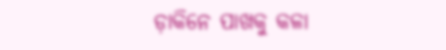ଡ଼ାକିନେ ପାଖକୁ କଳା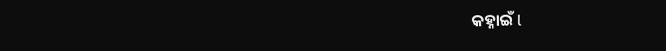କହ୍ନାଇଁ l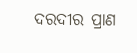ଦରଦୀର ପ୍ରାଣ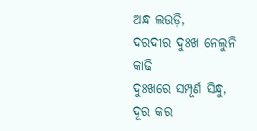ଅନ୍ଧ ଲଉଡ଼ି,
ଦରଦୀର ଦୁଃଖ ନେଲୁନି କାଢି
ଦୁଃଖରେ ସମ୍ପୂର୍ଣ ସିନ୍ଧୁ,
ଦୂର କର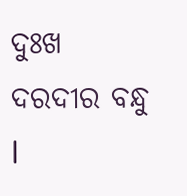ଦୁଃଖ ଦରଦୀର ବନ୍ଧୁ l